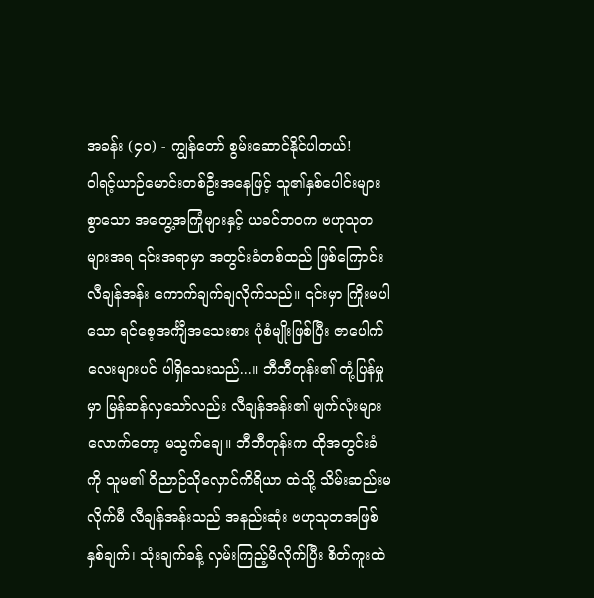အခန်း (၄၀) - ကျွန်တော် စွမ်းဆောင်နိုင်ပါတယ်!
ဝါရင့်ယာဉ်မောင်းတစ်ဦးအနေဖြင့် သူ၏နှစ်ပေါင်းများစွာသော အတွေ့အကြုံများနှင့် ယခင်ဘဝက ဗဟုသုတများအရ ၎င်းအရာမှာ အတွင်းခံတစ်ထည် ဖြစ်ကြောင်း လီချန်အန်း ကောက်ချက်ချလိုက်သည်။ ၎င်းမှာ ကြိုးမပါသော ရင်စေ့အင်္ကျီအသေးစား ပုံစံမျိုးဖြစ်ပြီး ဇာပေါက်လေးများပင် ပါရှိသေးသည်...။ ဘီဘီတုန်း၏ တုံ့ပြန်မှုမှာ မြန်ဆန်လှသော်လည်း လီချန်အန်း၏ မျက်လုံးများလောက်တော့ မသွက်ချေ။ ဘီဘီတုန်းက ထိုအတွင်းခံကို သူမ၏ ဝိညာဉ်သိုလှောင်ကိရိယာ ထဲသို့ သိမ်းဆည်းမလိုက်မီ လီချန်အန်းသည် အနည်းဆုံး ဗဟုသုတအဖြစ် နှစ်ချက်၊ သုံးချက်ခန့် လှမ်းကြည့်မိလိုက်ပြီး စိတ်ကူးထဲ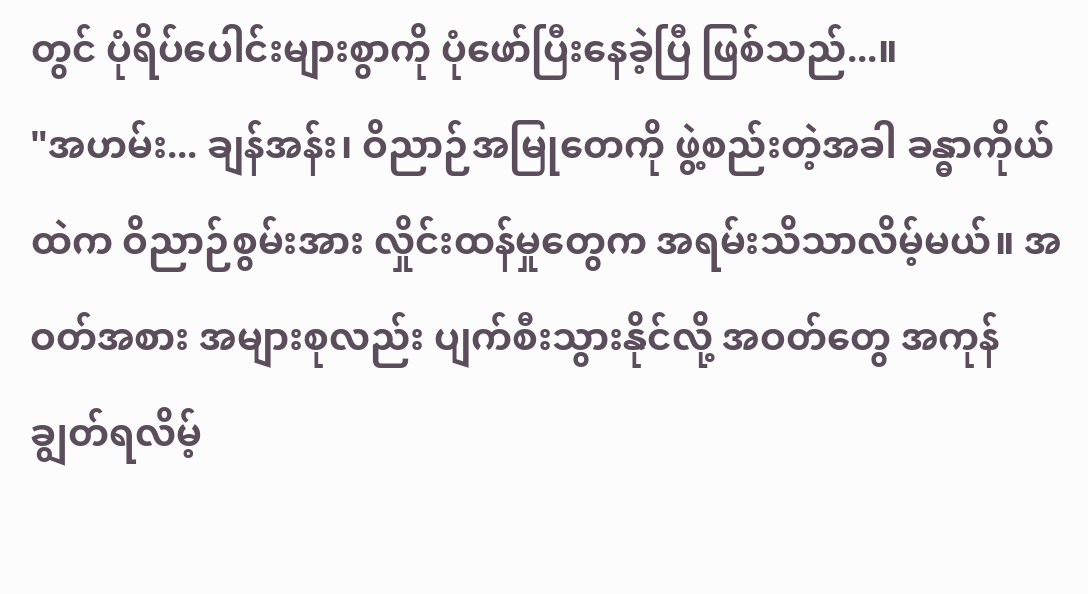တွင် ပုံရိပ်ပေါင်းများစွာကို ပုံဖော်ပြီးနေခဲ့ပြီ ဖြစ်သည်...။
"အဟမ်း... ချန်အန်း၊ ဝိညာဉ်အမြုတေကို ဖွဲ့စည်းတဲ့အခါ ခန္ဓာကိုယ်ထဲက ဝိညာဉ်စွမ်းအား လှိုင်းထန်မှုတွေက အရမ်းသိသာလိမ့်မယ်။ အဝတ်အစား အများစုလည်း ပျက်စီးသွားနိုင်လို့ အဝတ်တွေ အကုန်ချွတ်ရလိမ့်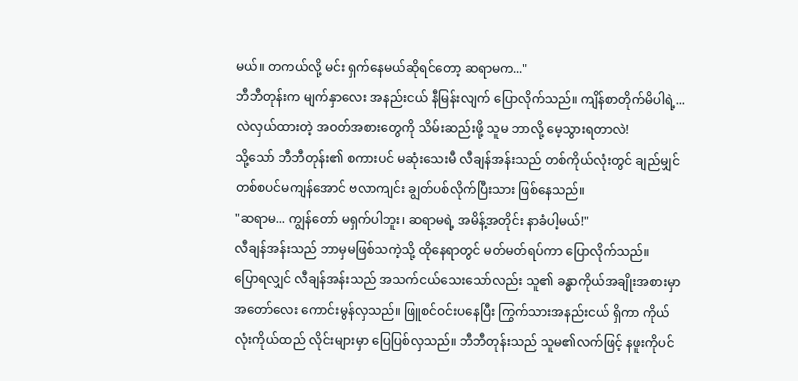မယ်။ တကယ်လို့ မင်း ရှက်နေမယ်ဆိုရင်တော့ ဆရာမက..."
ဘီဘီတုန်းက မျက်နှာလေး အနည်းငယ် နီမြန်းလျက် ပြောလိုက်သည်။ ကျိန်စာတိုက်မိပါရဲ့... လဲလှယ်ထားတဲ့ အဝတ်အစားတွေကို သိမ်းဆည်းဖို့ သူမ ဘာလို့ မေ့သွားရတာလဲ!
သို့သော် ဘီဘီတုန်း၏ စကားပင် မဆုံးသေးမီ လီချန်အန်းသည် တစ်ကိုယ်လုံးတွင် ချည်မျှင်တစ်စပင်မကျန်အောင် ဗလာကျင်း ချွတ်ပစ်လိုက်ပြီးသား ဖြစ်နေသည်။
"ဆရာမ... ကျွန်တော် မရှက်ပါဘူး၊ ဆရာမရဲ့ အမိန့်အတိုင်း နာခံပါ့မယ်!"
လီချန်အန်းသည် ဘာမှမဖြစ်သကဲ့သို့ ထိုနေရာတွင် မတ်မတ်ရပ်ကာ ပြောလိုက်သည်။
ပြောရလျှင် လီချန်အန်းသည် အသက်ငယ်သေးသော်လည်း သူ၏ ခန္ဓာကိုယ်အချိုးအစားမှာ အတော်လေး ကောင်းမွန်လှသည်။ ဖြူစင်ဝင်းပနေပြီး ကြွက်သားအနည်းငယ် ရှိကာ ကိုယ်လုံးကိုယ်ထည် လိုင်းများမှာ ပြေပြစ်လှသည်။ ဘီဘီတုန်းသည် သူမ၏လက်ဖြင့် နဖူးကိုပင်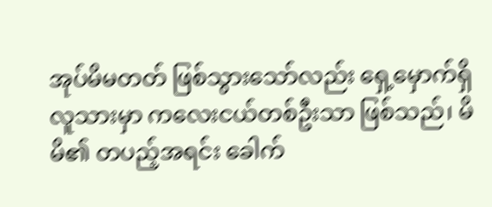အုပ်မိမတတ် ဖြစ်သွားသော်လည်း ရှေ့မှောက်ရှိ လူသားမှာ ကလေးငယ်တစ်ဦးသာ ဖြစ်သည်၊ မိမိ၏ တပည့်အရင်း ခေါက်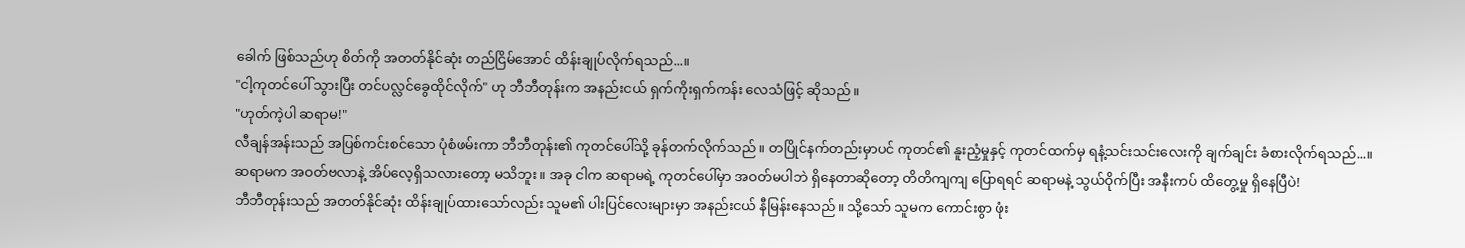ခေါက် ဖြစ်သည်ဟု စိတ်ကို အတတ်နိုင်ဆုံး တည်ငြိမ်အောင် ထိန်းချုပ်လိုက်ရသည်...။
"ငါ့ကုတင်ပေါ် သွားပြီး တင်ပလ္လင်ခွေထိုင်လိုက်" ဟု ဘီဘီတုန်းက အနည်းငယ် ရှက်ကိုးရှက်ကန်း လေသံဖြင့် ဆိုသည်။
"ဟုတ်ကဲ့ပါ ဆရာမ!"
လီချန်အန်းသည် အပြစ်ကင်းစင်သော ပုံစံဖမ်းကာ ဘီဘီတုန်း၏ ကုတင်ပေါ်သို့ ခုန်တက်လိုက်သည်။ တပြိုင်နက်တည်းမှာပင် ကုတင်၏ နူးညံ့မှုနှင့် ကုတင်ထက်မှ ရနံ့သင်းသင်းလေးကို ချက်ချင်း ခံစားလိုက်ရသည်...။
ဆရာမက အဝတ်ဗလာနဲ့ အိပ်လေ့ရှိသလားတော့ မသိဘူး။ အခု ငါက ဆရာမရဲ့ ကုတင်ပေါ်မှာ အဝတ်မပါဘဲ ရှိနေတာဆိုတော့ တိတိကျကျ ပြောရရင် ဆရာမနဲ့ သွယ်ဝိုက်ပြီး အနီးကပ် ထိတွေ့မှု ရှိနေပြီပဲ!
ဘီဘီတုန်းသည် အတတ်နိုင်ဆုံး ထိန်းချုပ်ထားသော်လည်း သူမ၏ ပါးပြင်လေးများမှာ အနည်းငယ် နီမြန်းနေသည်။ သို့သော် သူမက ကောင်းစွာ ဖုံး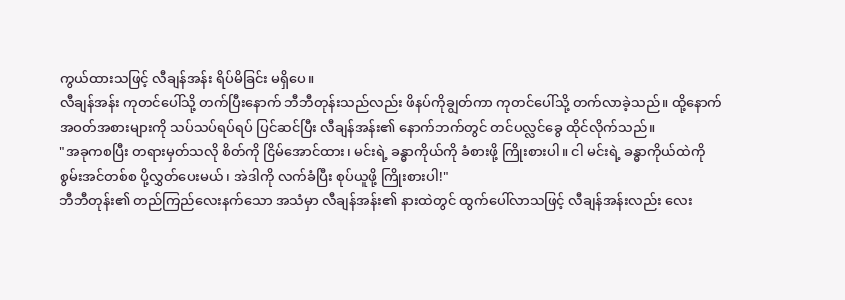ကွယ်ထားသဖြင့် လီချန်အန်း ရိပ်မိခြင်း မရှိပေ။
လီချန်အန်း ကုတင်ပေါ်သို့ တက်ပြီးနောက် ဘီဘီတုန်းသည်လည်း ဖိနပ်ကိုချွတ်ကာ ကုတင်ပေါ်သို့ တက်လာခဲ့သည်။ ထို့နောက် အဝတ်အစားများကို သပ်သပ်ရပ်ရပ် ပြင်ဆင်ပြီး လီချန်အန်း၏ နောက်ဘက်တွင် တင်ပလ္လင်ခွေ ထိုင်လိုက်သည်။
"အခုကစပြီး တရားမှတ်သလို စိတ်ကို ငြိမ်အောင်ထား၊ မင်းရဲ့ ခန္ဓာကိုယ်ကို ခံစားဖို့ ကြိုးစားပါ။ ငါ မင်းရဲ့ ခန္ဓာကိုယ်ထဲကို စွမ်းအင်တစ်စ ပို့လွှတ်ပေးမယ်၊ အဲဒါကို လက်ခံပြီး စုပ်ယူဖို့ ကြိုးစားပါ!"
ဘီဘီတုန်း၏ တည်ကြည်လေးနက်သော အသံမှာ လီချန်အန်း၏ နားထဲတွင် ထွက်ပေါ်လာသဖြင့် လီချန်အန်းလည်း လေး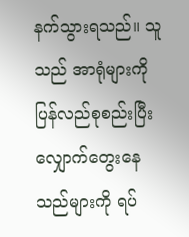နက်သွားရသည်။ သူသည် အာရုံများကို ပြန်လည်စုစည်းပြီး လျှောက်တွေးနေသည်များကို ရပ်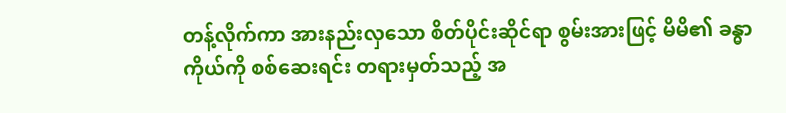တန့်လိုက်ကာ အားနည်းလှသော စိတ်ပိုင်းဆိုင်ရာ စွမ်းအားဖြင့် မိမိ၏ ခန္ဓာကိုယ်ကို စစ်ဆေးရင်း တရားမှတ်သည့် အ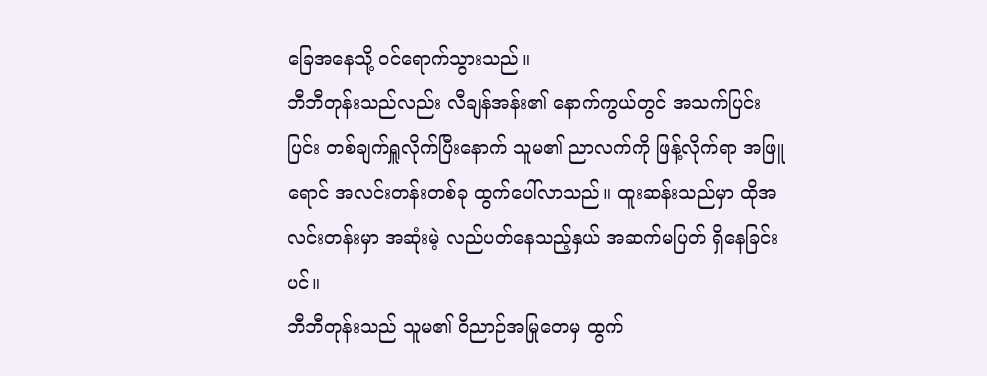ခြေအနေသို့ ဝင်ရောက်သွားသည်။
ဘီဘီတုန်းသည်လည်း လီချန်အန်း၏ နောက်ကွယ်တွင် အသက်ပြင်းပြင်း တစ်ချက်ရှူလိုက်ပြီးနောက် သူမ၏ ညာလက်ကို ဖြန့်လိုက်ရာ အဖြူရောင် အလင်းတန်းတစ်ခု ထွက်ပေါ်လာသည်။ ထူးဆန်းသည်မှာ ထိုအလင်းတန်းမှာ အဆုံးမဲ့ လည်ပတ်နေသည့်နှယ် အဆက်မပြတ် ရှိနေခြင်းပင်။
ဘီဘီတုန်းသည် သူမ၏ ဝိညာဉ်အမြုတေမှ ထွက်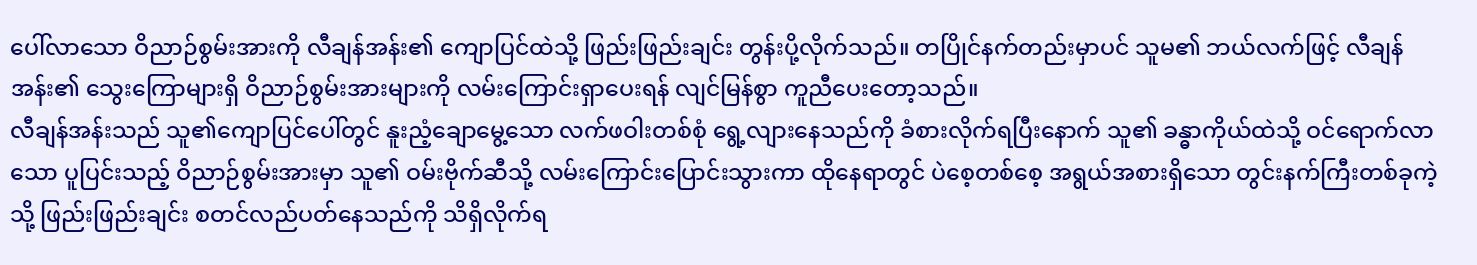ပေါ်လာသော ဝိညာဉ်စွမ်းအားကို လီချန်အန်း၏ ကျောပြင်ထဲသို့ ဖြည်းဖြည်းချင်း တွန်းပို့လိုက်သည်။ တပြိုင်နက်တည်းမှာပင် သူမ၏ ဘယ်လက်ဖြင့် လီချန်အန်း၏ သွေးကြောများရှိ ဝိညာဉ်စွမ်းအားများကို လမ်းကြောင်းရှာပေးရန် လျင်မြန်စွာ ကူညီပေးတော့သည်။
လီချန်အန်းသည် သူ၏ကျောပြင်ပေါ်တွင် နူးညံ့ချောမွေ့သော လက်ဖဝါးတစ်စုံ ရွေ့လျားနေသည်ကို ခံစားလိုက်ရပြီးနောက် သူ၏ ခန္ဓာကိုယ်ထဲသို့ ဝင်ရောက်လာသော ပူပြင်းသည့် ဝိညာဉ်စွမ်းအားမှာ သူ၏ ဝမ်းဗိုက်ဆီသို့ လမ်းကြောင်းပြောင်းသွားကာ ထိုနေရာတွင် ပဲစေ့တစ်စေ့ အရွယ်အစားရှိသော တွင်းနက်ကြီးတစ်ခုကဲ့သို့ ဖြည်းဖြည်းချင်း စတင်လည်ပတ်နေသည်ကို သိရှိလိုက်ရ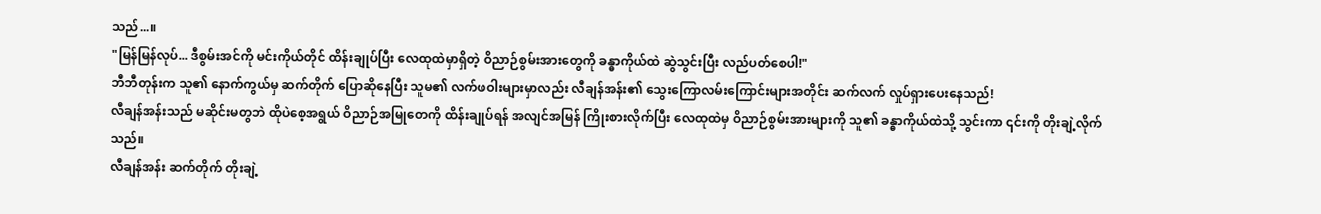သည်...။
"မြန်မြန်လုပ်... ဒီစွမ်းအင်ကို မင်းကိုယ်တိုင် ထိန်းချုပ်ပြီး လေထုထဲမှာရှိတဲ့ ဝိညာဉ်စွမ်းအားတွေကို ခန္ဓာကိုယ်ထဲ ဆွဲသွင်းပြီး လည်ပတ်စေပါ!"
ဘီဘီတုန်းက သူ၏ နောက်ကွယ်မှ ဆက်တိုက် ပြောဆိုနေပြီး သူမ၏ လက်ဖဝါးများမှာလည်း လီချန်အန်း၏ သွေးကြောလမ်းကြောင်းများအတိုင်း ဆက်လက် လှုပ်ရှားပေးနေသည်!
လီချန်အန်းသည် မဆိုင်းမတွဘဲ ထိုပဲစေ့အရွယ် ဝိညာဉ်အမြုတေကို ထိန်းချုပ်ရန် အလျင်အမြန် ကြိုးစားလိုက်ပြီး လေထုထဲမှ ဝိညာဉ်စွမ်းအားများကို သူ၏ ခန္ဓာကိုယ်ထဲသို့ သွင်းကာ ၎င်းကို တိုးချဲ့လိုက်သည်။
လီချန်အန်း ဆက်တိုက် တိုးချဲ့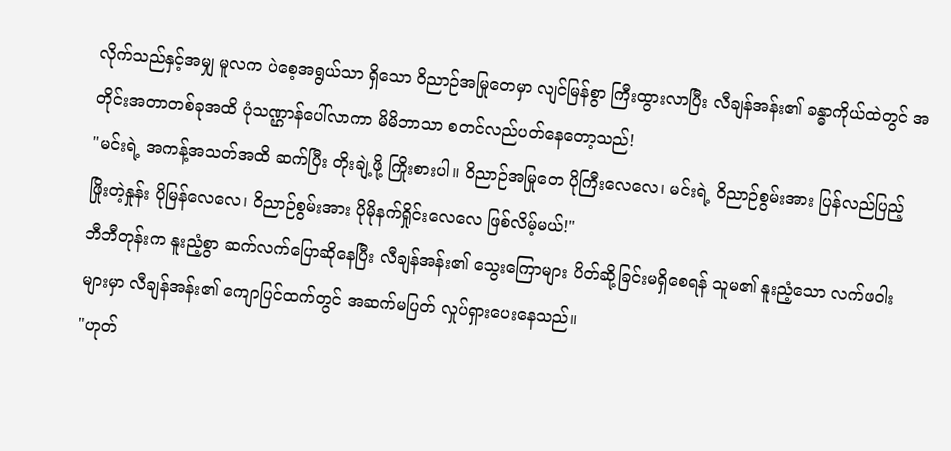လိုက်သည်နှင့်အမျှ မူလက ပဲစေ့အရွယ်သာ ရှိသော ဝိညာဉ်အမြုတေမှာ လျင်မြန်စွာ ကြီးထွားလာပြီး လီချန်အန်း၏ ခန္ဓာကိုယ်ထဲတွင် အတိုင်းအတာတစ်ခုအထိ ပုံသဏ္ဌာန်ပေါ်လာကာ မိမိဘာသာ စတင်လည်ပတ်နေတော့သည်!
"မင်းရဲ့ အကန့်အသတ်အထိ ဆက်ပြီး တိုးချဲ့ဖို့ ကြိုးစားပါ။ ဝိညာဉ်အမြုတေ ပိုကြီးလေလေ၊ မင်းရဲ့ ဝိညာဉ်စွမ်းအား ပြန်လည်ပြည့်ဖြိုးတဲ့နှုန်း ပိုမြန်လေလေ၊ ဝိညာဉ်စွမ်းအား ပိုမိုနက်ရှိုင်းလေလေ ဖြစ်လိမ့်မယ်!"
ဘီဘီတုန်းက နူးညံ့စွာ ဆက်လက်ပြောဆိုနေပြီး လီချန်အန်း၏ သွေးကြောများ ပိတ်ဆို့ခြင်းမရှိစေရန် သူမ၏ နူးညံ့သော လက်ဖဝါးများမှာ လီချန်အန်း၏ ကျောပြင်ထက်တွင် အဆက်မပြတ် လှုပ်ရှားပေးနေသည်။
"ဟုတ်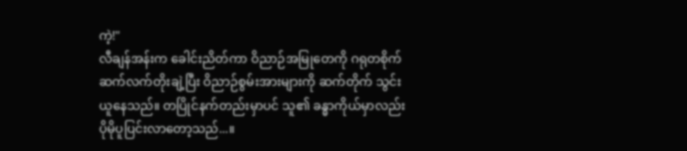ကဲ့!"
လီချန်အန်းက ခေါင်းညိတ်ကာ ဝိညာဉ်အမြုတေကို ဂရုတစိုက် ဆက်လက်တိုးချဲ့ပြီး ဝိညာဉ်စွမ်းအားများကို ဆက်တိုက် သွင်းယူနေသည်။ တပြိုင်နက်တည်းမှာပင် သူ၏ ခန္ဓာကိုယ်မှာလည်း ပိုမိုပူပြင်းလာတော့သည်...။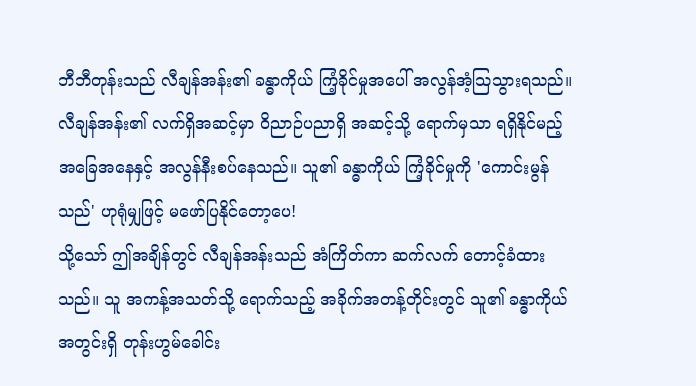ဘီဘီတုန်းသည် လီချန်အန်း၏ ခန္ဓာကိုယ် ကြံ့ခိုင်မှုအပေါ် အလွန်အံ့သြသွားရသည်။ လီချန်အန်း၏ လက်ရှိအဆင့်မှာ ဝိညာဉ်ပညာရှိ အဆင့်သို့ ရောက်မှသာ ရရှိနိုင်မည့် အခြေအနေနှင့် အလွန်နီးစပ်နေသည်။ သူ၏ ခန္ဓာကိုယ် ကြံ့ခိုင်မှုကို 'ကောင်းမွန်သည်' ဟုရုံမျှဖြင့် မဖော်ပြနိုင်တော့ပေ!
သို့သော် ဤအချိန်တွင် လီချန်အန်းသည် အံကြိတ်ကာ ဆက်လက် တောင့်ခံထားသည်။ သူ အကန့်အသတ်သို့ ရောက်သည့် အခိုက်အတန့်တိုင်းတွင် သူ၏ ခန္ဓာကိုယ်အတွင်းရှိ တုန်းဟွမ်ခေါင်း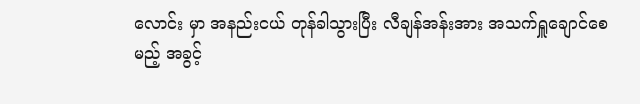လောင်း မှာ အနည်းငယ် တုန်ခါသွားပြီး လီချန်အန်းအား အသက်ရှူချောင်စေမည့် အခွင့်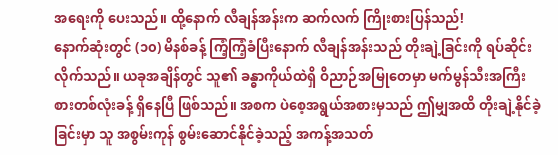အရေးကို ပေးသည်။ ထို့နောက် လီချန်အန်းက ဆက်လက် ကြိုးစားပြန်သည်!
နောက်ဆုံးတွင် (၁၀) မိနစ်ခန့် ကြံ့ကြံ့ခံပြီးနောက် လီချန်အန်းသည် တိုးချဲ့ခြင်းကို ရပ်ဆိုင်းလိုက်သည်။ ယခုအချိန်တွင် သူ၏ ခန္ဓာကိုယ်ထဲရှိ ဝိညာဉ်အမြုတေမှာ မက်မွန်သီးအကြီးစားတစ်လုံးခန့် ရှိနေပြီ ဖြစ်သည်။ အစက ပဲစေ့အရွယ်အစားမှသည် ဤမျှအထိ တိုးချဲ့နိုင်ခဲ့ခြင်းမှာ သူ အစွမ်းကုန် စွမ်းဆောင်နိုင်ခဲ့သည့် အကန့်အသတ်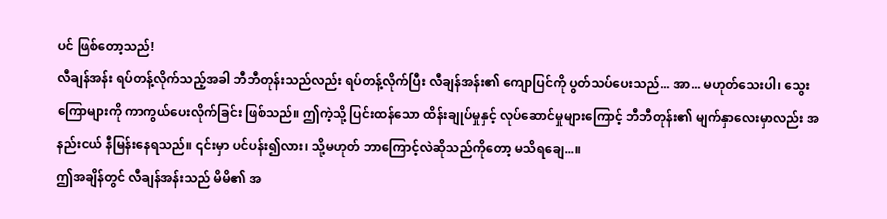ပင် ဖြစ်တော့သည်!
လီချန်အန်း ရပ်တန့်လိုက်သည့်အခါ ဘီဘီတုန်းသည်လည်း ရပ်တန့်လိုက်ပြီး လီချန်အန်း၏ ကျောပြင်ကို ပွတ်သပ်ပေးသည်... အာ... မဟုတ်သေးပါ၊ သွေးကြောများကို ကာကွယ်ပေးလိုက်ခြင်း ဖြစ်သည်။ ဤကဲ့သို့ ပြင်းထန်သော ထိန်းချုပ်မှုနှင့် လုပ်ဆောင်မှုများကြောင့် ဘီဘီတုန်း၏ မျက်နှာလေးမှာလည်း အနည်းငယ် နီမြန်းနေရသည်။ ၎င်းမှာ ပင်ပန်း၍လား၊ သို့မဟုတ် ဘာကြောင့်လဲဆိုသည်ကိုတော့ မသိရချေ...။
ဤအချိန်တွင် လီချန်အန်းသည် မိမိ၏ အ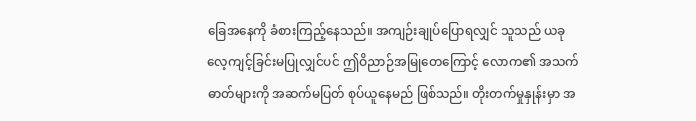ခြေအနေကို ခံစားကြည့်နေသည်။ အကျဉ်းချုပ်ပြောရလျှင် သူသည် ယခု လေ့ကျင့်ခြင်းမပြုလျှင်ပင် ဤဝိညာဉ်အမြုတေကြောင့် လောက၏ အသက်ဓာတ်များကို အဆက်မပြတ် စုပ်ယူနေမည် ဖြစ်သည်။ တိုးတက်မှုနှုန်းမှာ အ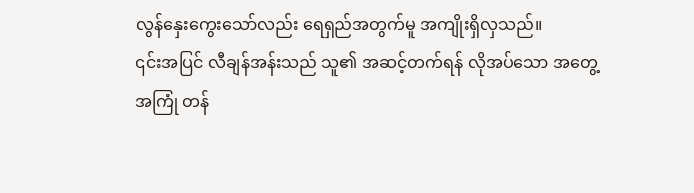လွန်နှေးကွေးသော်လည်း ရေရှည်အတွက်မူ အကျိုးရှိလှသည်။
၎င်းအပြင် လီချန်အန်းသည် သူ၏ အဆင့်တက်ရန် လိုအပ်သော အတွေ့အကြုံ တန်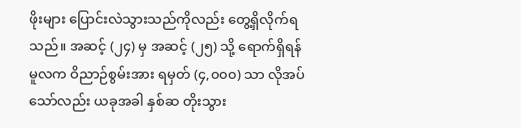ဖိုးများ ပြောင်းလဲသွားသည်ကိုလည်း တွေ့ရှိလိုက်ရသည်။ အဆင့် (၂၄) မှ အဆင့် (၂၅) သို့ ရောက်ရှိရန် မူလက ဝိညာဉ်စွမ်းအား ရမှတ် (၄,၀၀၀) သာ လိုအပ်သော်လည်း ယခုအခါ နှစ်ဆ တိုးသွား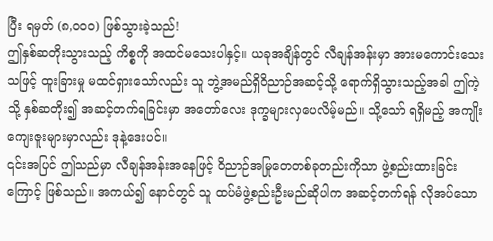ပြီး ရမှတ် (၈,၀၀၀) ဖြစ်သွားခဲ့သည်!
ဤနှစ်ဆတိုးသွားသည့် ကိစ္စကို အထင်မသေးပါနှင့်။ ယခုအချိန်တွင် လီချန်အန်းမှာ အားမကောင်းသေးသဖြင့် ထူးခြားမှု မထင်ရှားသော်လည်း သူ ဘွဲ့အမည်ရှိဝိညာဉ်အဆင့်သို့ ရောက်ရှိသွားသည့်အခါ ဤကဲ့သို့ နှစ်ဆတိုး၍ အဆင့်တက်ရခြင်းမှာ အတော်လေး ဒုက္ခများလှပေလိမ့်မည်။ သို့သော် ရရှိမည့် အကျိုးကျေးဇူးများမှာလည်း ဒုနဲ့ဒေးပင်။
၎င်းအပြင် ဤသည်မှာ လီချန်အန်းအနေဖြင့် ဝိညာဉ်အမြုတေတစ်ခုတည်းကိုသာ ဖွဲ့စည်းထားခြင်းကြောင့် ဖြစ်သည်။ အကယ်၍ နောင်တွင် သူ ထပ်မံဖွဲ့စည်းဦးမည်ဆိုပါက အဆင့်တက်ရန် လိုအပ်သော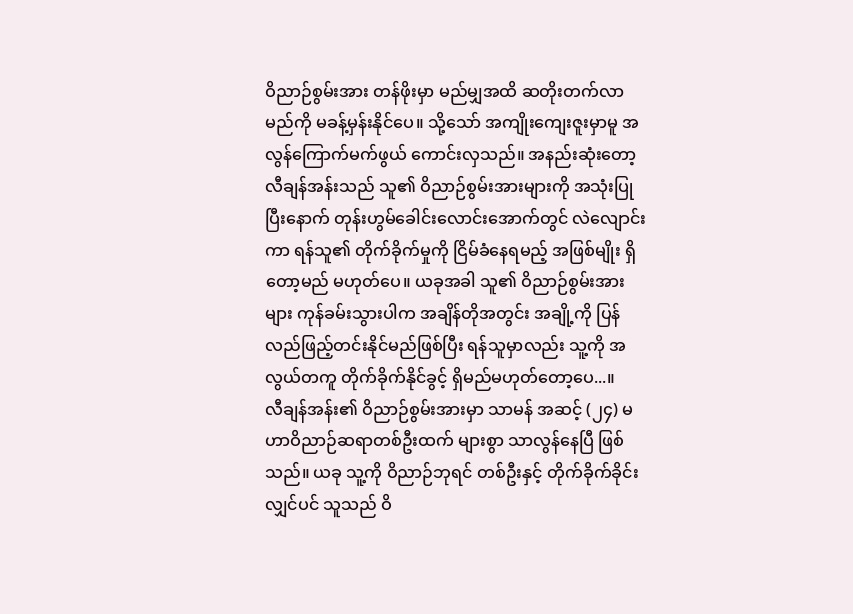ဝိညာဉ်စွမ်းအား တန်ဖိုးမှာ မည်မျှအထိ ဆတိုးတက်လာမည်ကို မခန့်မှန်းနိုင်ပေ။ သို့သော် အကျိုးကျေးဇူးမှာမူ အလွန်ကြောက်မက်ဖွယ် ကောင်းလှသည်။ အနည်းဆုံးတော့ လီချန်အန်းသည် သူ၏ ဝိညာဉ်စွမ်းအားများကို အသုံးပြုပြီးနောက် တုန်းဟွမ်ခေါင်းလောင်းအောက်တွင် လဲလျောင်းကာ ရန်သူ၏ တိုက်ခိုက်မှုကို ငြိမ်ခံနေရမည့် အဖြစ်မျိုး ရှိတော့မည် မဟုတ်ပေ။ ယခုအခါ သူ၏ ဝိညာဉ်စွမ်းအားများ ကုန်ခမ်းသွားပါက အချိန်တိုအတွင်း အချို့ကို ပြန်လည်ဖြည့်တင်းနိုင်မည်ဖြစ်ပြီး ရန်သူမှာလည်း သူ့ကို အလွယ်တကူ တိုက်ခိုက်နိုင်ခွင့် ရှိမည်မဟုတ်တော့ပေ...။
လီချန်အန်း၏ ဝိညာဉ်စွမ်းအားမှာ သာမန် အဆင့် (၂၄) မဟာဝိညာဉ်ဆရာတစ်ဦးထက် များစွာ သာလွန်နေပြီ ဖြစ်သည်။ ယခု သူ့ကို ဝိညာဉ်ဘုရင် တစ်ဦးနှင့် တိုက်ခိုက်ခိုင်းလျှင်ပင် သူသည် ဝိ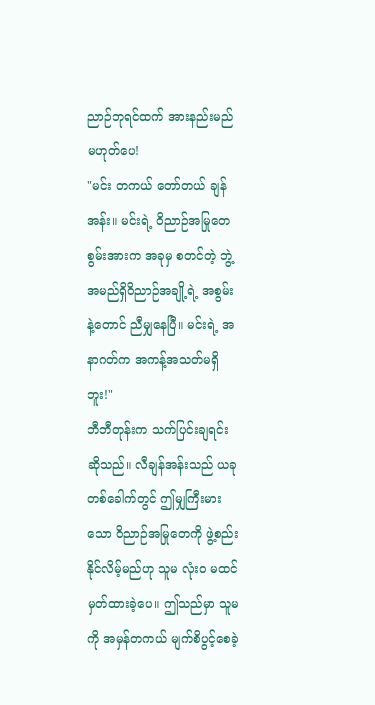ညာဉ်ဘုရင်ထက် အားနည်းမည် မဟုတ်ပေ!
"မင်း တကယ် တော်တယ် ချန်အန်း။ မင်းရဲ့ ဝိညာဉ်အမြုတေ စွမ်းအားက အခုမှ စတင်တဲ့ ဘွဲ့အမည်ရှိဝိညာဉ်အချို့ရဲ့ အစွမ်းနဲ့တောင် ညီမျှနေပြီ။ မင်းရဲ့ အနာဂတ်က အကန့်အသတ်မရှိဘူး!"
ဘီဘီတုန်းက သက်ပြင်းချရင်း ဆိုသည်။ လီချန်အန်းသည် ယခုတစ်ခေါက်တွင် ဤမျှကြီးမားသော ဝိညာဉ်အမြုတေကို ဖွဲ့စည်းနိုင်လိမ့်မည်ဟု သူမ လုံးဝ မထင်မှတ်ထားခဲ့ပေ။ ဤသည်မှာ သူမကို အမှန်တကယ် မျက်စိပွင့်စေခဲ့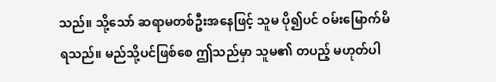သည်။ သို့သော် ဆရာမတစ်ဦးအနေဖြင့် သူမ ပို၍ပင် ဝမ်းမြောက်မိရသည်။ မည်သို့ပင်ဖြစ်စေ ဤသည်မှာ သူမ၏ တပည့် မဟုတ်ပါ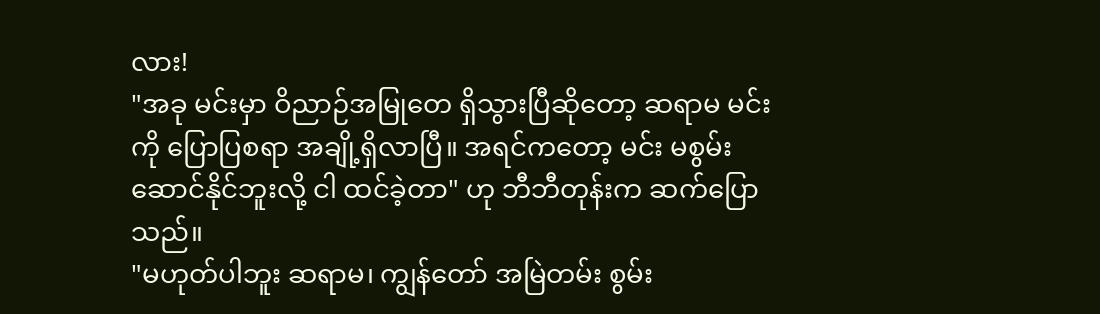လား!
"အခု မင်းမှာ ဝိညာဉ်အမြုတေ ရှိသွားပြီဆိုတော့ ဆရာမ မင်းကို ပြောပြစရာ အချို့ရှိလာပြီ။ အရင်ကတော့ မင်း မစွမ်းဆောင်နိုင်ဘူးလို့ ငါ ထင်ခဲ့တာ" ဟု ဘီဘီတုန်းက ဆက်ပြောသည်။
"မဟုတ်ပါဘူး ဆရာမ၊ ကျွန်တော် အမြဲတမ်း စွမ်း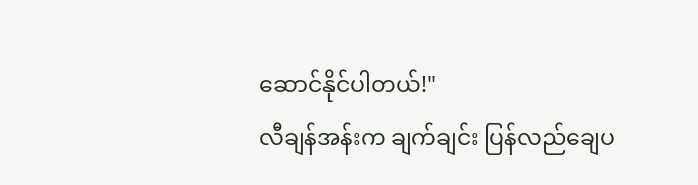ဆောင်နိုင်ပါတယ်!"
လီချန်အန်းက ချက်ချင်း ပြန်လည်ချေပ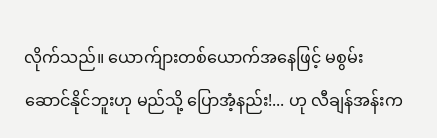လိုက်သည်။ ယောက်ျားတစ်ယောက်အနေဖြင့် မစွမ်းဆောင်နိုင်ဘူးဟု မည်သို့ ပြောအံ့နည်း!... ဟု လီချန်အန်းက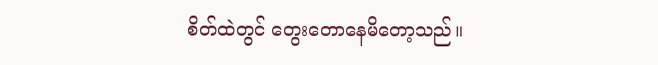စိတ်ထဲတွင် တွေးတောနေမိတော့သည်။